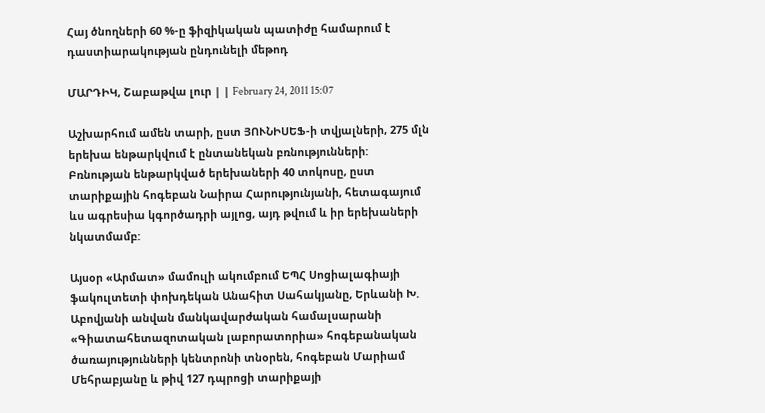Հայ ծնողների 60 %-ը ֆիզիկական պատիժը համարում է դաստիարակության ընդունելի մեթոդ

ՄԱՐԴԻԿ, Շաբաթվա լուր | | February 24, 2011 15:07

Աշխարհում ամեն տարի, ըստ ՅՈՒՆԻՍԵՖ-ի տվյալների, 275 մլն երեխա ենթարկվում է ընտանեկան բռնությունների: Բռնության ենթարկված երեխաների 40 տոկոսը, ըստ տարիքային հոգեբան Նաիրա Հարությունյանի, հետագայում ևս ագրեսիա կգործադրի այլոց, այդ թվում և իր երեխաների նկատմամբ:

Այսօր «Արմատ» մամուլի ակումբում ԵՊՀ Սոցիալագիայի ֆակուլտետի փոխդեկան Անահիտ Սահակյանը, Երևանի Խ. Աբովյանի անվան մանկավարժական համալսարանի «Գիատահետազոտական լաբորատորիա» հոգեբանական ծառայությունների կենտրոնի տնօրեն, հոգեբան Մարիամ Մեհրաբյանը և թիվ 127 դպրոցի տարիքայի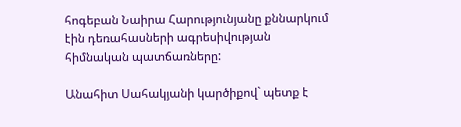հոգեբան Նաիրա Հարությունյանը քննարկում էին դեռահասների ագրեսիվության հիմնական պատճառները:

Անահիտ Սահակյանի կարծիքով` պետք է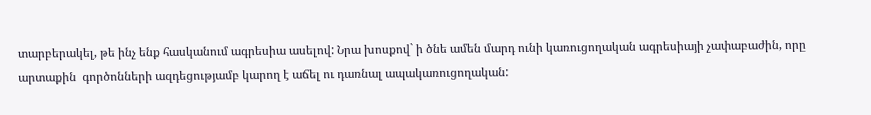տարբերակել, թե ինչ ենք հասկանում ագրեսիա ասելով: Նրա խոսքով` ի ծնե ամեն մարդ ունի կառուցողական ագրեսիայի չափաբաժին, որը արտաքին  գործոնների ազդեցությամբ կարող է աճել ու դառնալ ապակառուցողական: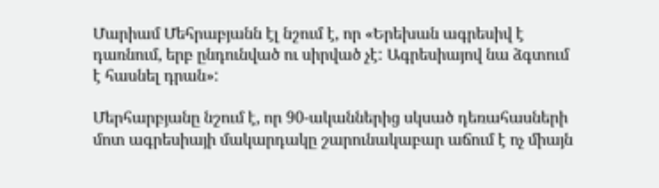Մարիամ Մեհրաբյանն էլ նշում է, որ «Երեխան ագրեսիվ է դառնում, երբ ընդունված ու սիրված չէ: Ագրեսիայով նա ձգտում է հասնել դրան»:

Մերհարբյանը նշում է, որ 90-ականներից սկսած դեռահասների մոտ ագրեսիայի մակարդակը շարունակաբար աճում է ոչ միայն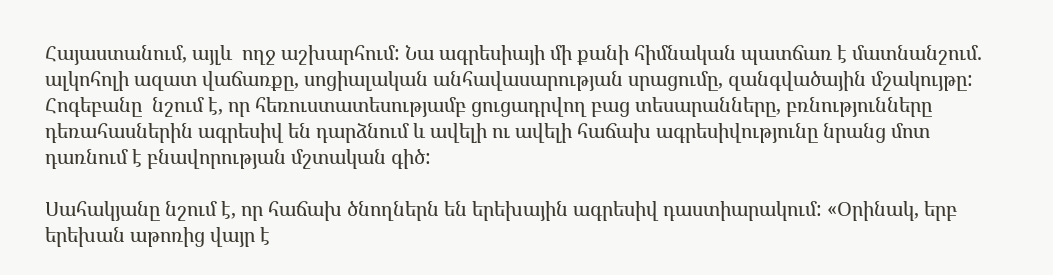Հայաստանում, այլև  ողջ աշխարհում: Նա ագրեսիայի մի քանի հիմնական պատճառ է մատնանշում. ալկոհոլի ազատ վաճառքը, սոցիալական անհավասարության սրացումը, զանգվածային մշակույթը: Հոգեբանը  նշում է, որ հեռուստատեսությամբ ցուցադրվող բաց տեսարանները, բռնությունները դեռահասներին ագրեսիվ են դարձնում և ավելի ու ավելի հաճախ ագրեսիվությունը նրանց մոտ դառնում է բնավորության մշտական գիծ:

Սահակյանը նշում է, որ հաճախ ծնողներն են երեխային ագրեսիվ դաստիարակում: «Օրինակ, երբ երեխան աթոռից վայր է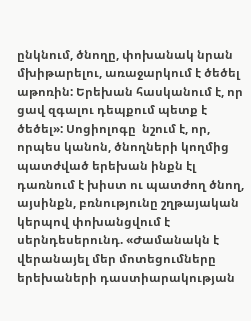ընկնում, ծնողը, փոխանակ նրան մխիթարելու, առաջարկում է ծեծել աթոռին: Երեխան հասկանում է, որ ցավ զգալու դեպքում պետք է ծեծել»: Սոցիոլոգը  նշում է, որ, որպես կանոն, ծնողների կողմից պատժված երեխան ինքն էլ դառնում է խիստ ու պատժող ծնող, այսինքն, բռնությունը շղթայական կերպով փոխանցվում է սերնդեսերունդ. «Ժամանակն է վերանայել մեր մոտեցումները երեխաների դաստիարակության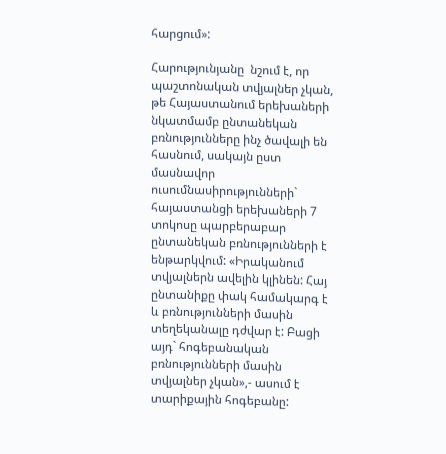հարցում»:

Հարությունյանը  նշում է, որ պաշտոնական տվյալներ չկան, թե Հայաստանում երեխաների նկատմամբ ընտանեկան բռնությունները ինչ ծավալի են հասնում, սակայն ըստ մասնավոր ուսումնասիրությունների` հայաստանցի երեխաների 7 տոկոսը պարբերաբար ընտանեկան բռնությունների է ենթարկվում: «Իրականում տվյալներն ավելին կլինեն: Հայ ընտանիքը փակ համակարգ է և բռնությունների մասին տեղեկանալը դժվար է: Բացի այդ` հոգեբանական բռնությունների մասին տվյալներ չկան»,- ասում է տարիքային հոգեբանը: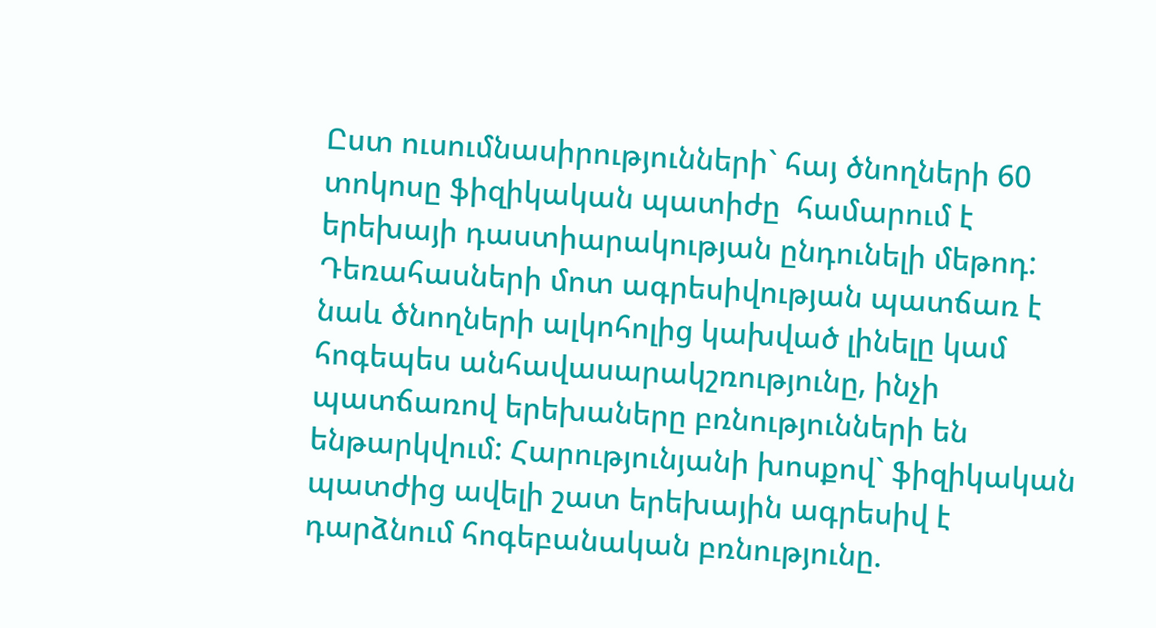Ըստ ուսումնասիրությունների` հայ ծնողների 60 տոկոսը ֆիզիկական պատիժը  համարում է երեխայի դաստիարակության ընդունելի մեթոդ: Դեռահասների մոտ ագրեսիվության պատճառ է նաև ծնողների ալկոհոլից կախված լինելը կամ հոգեպես անհավասարակշռությունը, ինչի պատճառով երեխաները բռնությունների են ենթարկվում: Հարությունյանի խոսքով` ֆիզիկական պատժից ավելի շատ երեխային ագրեսիվ է դարձնում հոգեբանական բռնությունը.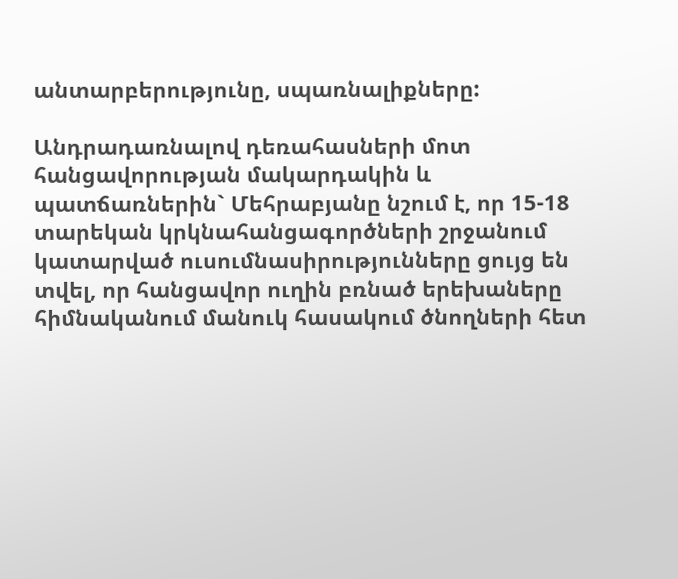անտարբերությունը, սպառնալիքները:

Անդրադառնալով դեռահասների մոտ հանցավորության մակարդակին և պատճառներին` Մեհրաբյանը նշում է, որ 15-18 տարեկան կրկնահանցագործների շրջանում կատարված ուսումնասիրությունները ցույց են տվել, որ հանցավոր ուղին բռնած երեխաները հիմնականում մանուկ հասակում ծնողների հետ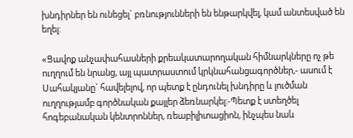խնդիրներ են ունեցել` բռնությունների են ենթարկվել, կամ անտեսված են եղել:

«Ցավոք անչափահասների քրեակատարողական հիմնարկները ոչ թե ուղղում են նրանց, այլ պատրաստում կրկնահանցագործներ,- ասում է Սահակյանը` հավելելով, որ պետք է ընդունել խնդիրը և լուծման ուղղությամբ գործնական քայլեր ձեռնարկել:-Պետք է ստեղծել հոգեբանական կենտրոններ, ռեաբիլիտացիոն, ինչպես նաև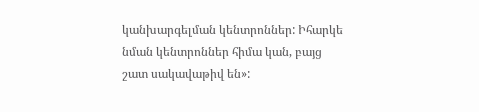կանխարգելման կենտրոններ: Իհարկե նման կենտրոններ հիմա կան, բայց շատ սակավաթիվ են»: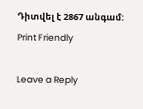Դիտվել է 2867 անգամ:
Print Friendly

Leave a Reply